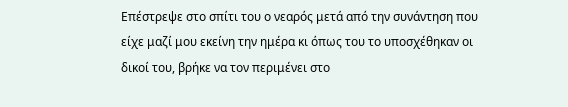Επέστρεψε στο σπίτι του ο νεαρός μετά από την συνάντηση που είχε μαζί μου εκείνη την ημέρα κι όπως του το υποσχέθηκαν οι δικοί του, βρήκε να τον περιμένει στο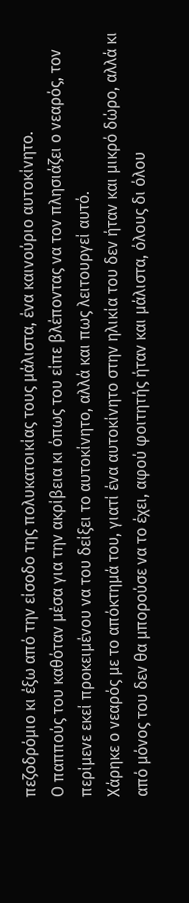πεζοδρόμιο κι έξω από την είσοδο της πολυκατοικίας τους μάλιστα, ένα καινούριο αυτοκίνητο.
Ο παππούς του καθόταν μέσα για την ακρίβεια κι όπως του είπε βλέποντας να τον πλησιάζει ο νεαρός, τον περίμενε εκεί προκειμένου να του δείξει το αυτοκίνητο, αλλά και πως λειτουργεί αυτό.
Χάρηκε ο νεαρός με το απόκτημά του, γιατί ένα αυτοκίνητο στην ηλικία του δεν ήταν και μικρό δώρο, αλλά κι από μόνος του δεν θα μπορούσε να το έχει, αφού φοιτητής ήταν και μάλιστα, όλους δι όλου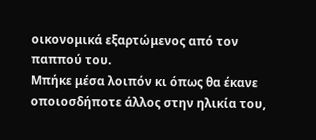οικονομικά εξαρτώμενος από τον παππού του.
Μπήκε μέσα λοιπόν κι όπως θα έκανε οποιοσδήποτε άλλος στην ηλικία του,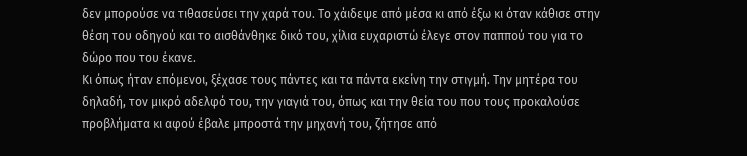δεν μπορούσε να τιθασεύσει την χαρά του. Το χάιδεψε από μέσα κι από έξω κι όταν κάθισε στην θέση του οδηγού και το αισθάνθηκε δικό του, χίλια ευχαριστώ έλεγε στον παππού του για το δώρο που του έκανε.
Κι όπως ήταν επόμενοι, ξέχασε τους πάντες και τα πάντα εκείνη την στιγμή. Την μητέρα του δηλαδή, τον μικρό αδελφό του, την γιαγιά του, όπως και την θεία του που τους προκαλούσε προβλήματα κι αφού έβαλε μπροστά την μηχανή του, ζήτησε από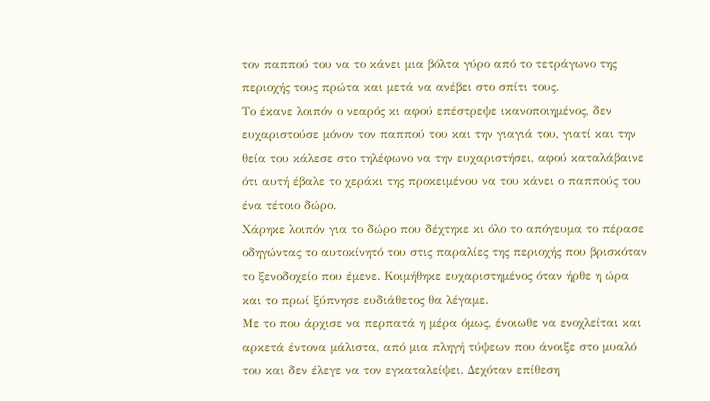τον παππού του να το κάνει μια βόλτα γύρο από το τετράγωνο της περιοχής τους πρώτα και μετά να ανέβει στο σπίτι τους.
Το έκανε λοιπόν ο νεαρός κι αφού επέστρεψε ικανοποιημένος, δεν ευχαριστούσε μόνον τον παππού του και την γιαγιά του, γιατί και την θεία του κάλεσε στο τηλέφωνο να την ευχαριστήσει, αφού καταλάβαινε ότι αυτή έβαλε το χεράκι της προκειμένου να του κάνει ο παππούς του ένα τέτοιο δώρο.
Χάρηκε λοιπόν για το δώρο που δέχτηκε κι όλο το απόγευμα το πέρασε οδηγώντας το αυτοκίνητό του στις παραλίες της περιοχής που βρισκόταν το ξενοδοχείο που έμενε. Κοιμήθηκε ευχαριστημένος όταν ήρθε η ώρα και το πρωί ξύπνησε ευδιάθετος θα λέγαμε.
Με το που άρχισε να περπατά η μέρα όμως, ένοιωθε να ενοχλείται και αρκετά έντονα μάλιστα, από μια πληγή τύψεων που άνοιξε στο μυαλό του και δεν έλεγε να τον εγκαταλείψει. Δεχόταν επίθεση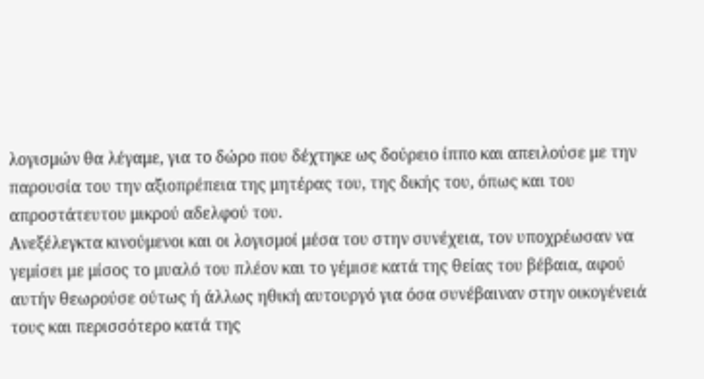λογισμών θα λέγαμε, για το δώρο που δέχτηκε ως δούρειο ίππο και απειλούσε με την παρουσία του την αξιοπρέπεια της μητέρας του, της δικής του, όπως και του απροστάτευτου μικρού αδελφού του.
Ανεξέλεγκτα κινούμενοι και οι λογισμοί μέσα του στην συνέχεια, τον υποχρέωσαν να γεμίσει με μίσος το μυαλό του πλέον και το γέμισε κατά της θείας του βέβαια, αφού αυτήν θεωρούσε ούτως ή άλλως ηθική αυτουργό για όσα συνέβαιναν στην οικογένειά τους και περισσότερο κατά της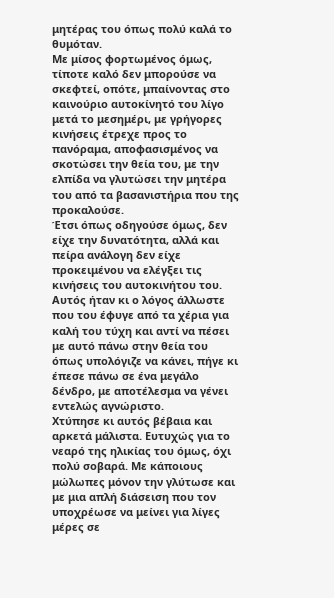μητέρας του όπως πολύ καλά το θυμόταν.
Με μίσος φορτωμένος όμως, τίποτε καλό δεν μπορούσε να σκεφτεί, οπότε, μπαίνοντας στο καινούριο αυτοκίνητό του λίγο μετά το μεσημέρι, με γρήγορες κινήσεις έτρεχε προς το πανόραμα, αποφασισμένος να σκοτώσει την θεία του, με την ελπίδα να γλυτώσει την μητέρα του από τα βασανιστήρια που της προκαλούσε.
Έτσι όπως οδηγούσε όμως, δεν είχε την δυνατότητα, αλλά και πείρα ανάλογη δεν είχε προκειμένου να ελέγξει τις κινήσεις του αυτοκινήτου του. Αυτός ήταν κι ο λόγος άλλωστε που του έφυγε από τα χέρια για καλή του τύχη και αντί να πέσει με αυτό πάνω στην θεία του όπως υπολόγιζε να κάνει, πήγε κι έπεσε πάνω σε ένα μεγάλο δένδρο, με αποτέλεσμα να γένει εντελώς αγνώριστο.
Χτύπησε κι αυτός βέβαια και αρκετά μάλιστα. Ευτυχώς για το νεαρό της ηλικίας του όμως, όχι πολύ σοβαρά. Με κάποιους μώλωπες μόνον την γλύτωσε και με μια απλή διάσειση που τον υποχρέωσε να μείνει για λίγες μέρες σε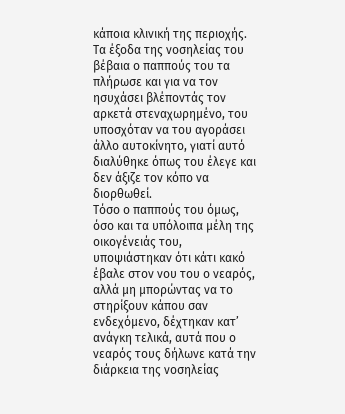κάποια κλινική της περιοχής.
Τα έξοδα της νοσηλείας του βέβαια ο παππούς του τα πλήρωσε και για να τον ησυχάσει βλέποντάς τον αρκετά στεναχωρημένο, του υποσχόταν να του αγοράσει άλλο αυτοκίνητο, γιατί αυτό διαλύθηκε όπως του έλεγε και δεν άξιζε τον κόπο να διορθωθεί.
Τόσο ο παππούς του όμως, όσο και τα υπόλοιπα μέλη της οικογένειάς του, υποψιάστηκαν ότι κάτι κακό έβαλε στον νου του ο νεαρός, αλλά μη μπορώντας να το στηρίξουν κάπου σαν ενδεχόμενο, δέχτηκαν κατ’ ανάγκη τελικά, αυτά που ο νεαρός τους δήλωνε κατά την διάρκεια της νοσηλείας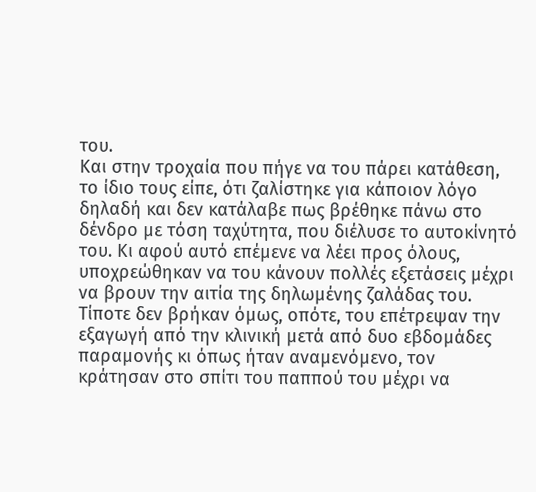του.
Και στην τροχαία που πήγε να του πάρει κατάθεση, το ίδιο τους είπε, ότι ζαλίστηκε για κάποιον λόγο δηλαδή και δεν κατάλαβε πως βρέθηκε πάνω στο δένδρο με τόση ταχύτητα, που διέλυσε το αυτοκίνητό του. Κι αφού αυτό επέμενε να λέει προς όλους, υποχρεώθηκαν να του κάνουν πολλές εξετάσεις μέχρι να βρουν την αιτία της δηλωμένης ζαλάδας του.
Τίποτε δεν βρήκαν όμως, οπότε, του επέτρεψαν την εξαγωγή από την κλινική μετά από δυο εβδομάδες παραμονής κι όπως ήταν αναμενόμενο, τον κράτησαν στο σπίτι του παππού του μέχρι να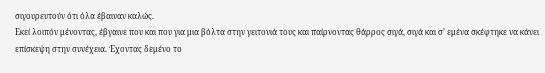σιγουρευτούν ότι όλα έβαιναν καλώς.
Εκεί λοιπόν μένοντας, έβγαινε που και που για μια βόλτα στην γειτονιά τους και παίρνοντας θάρρος σιγά, σιγά και σ’ εμένα σκέφτηκε να κάνει επίσκεψη στην συνέχεια. Έχοντας δεμένο το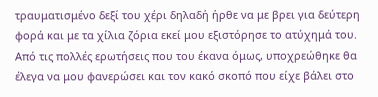τραυματισμένο δεξί του χέρι δηλαδή ήρθε να με βρει για δεύτερη φορά και με τα χίλια ζόρια εκεί μου εξιστόρησε το ατύχημά του.
Από τις πολλές ερωτήσεις που του έκανα όμως, υποχρεώθηκε θα έλεγα να μου φανερώσει και τον κακό σκοπό που είχε βάλει στο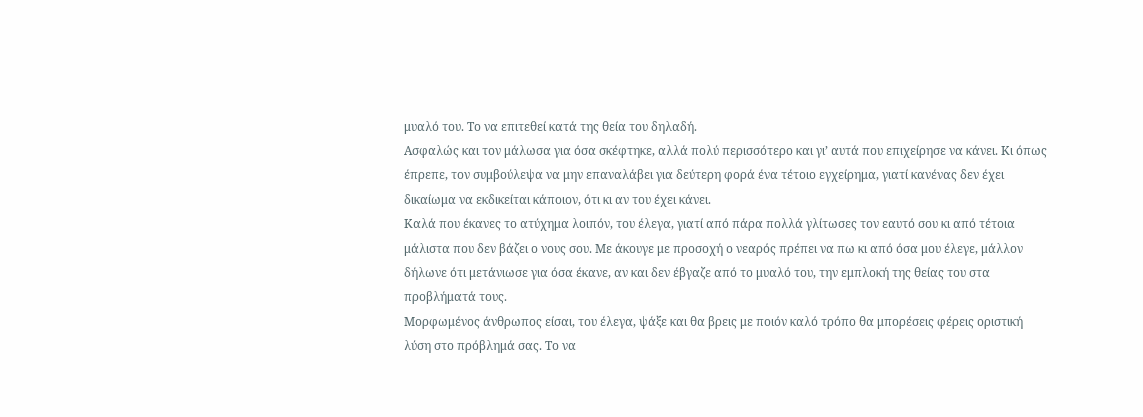μυαλό του. Το να επιτεθεί κατά της θεία του δηλαδή.
Ασφαλώς και τον μάλωσα για όσα σκέφτηκε, αλλά πολύ περισσότερο και γι’ αυτά που επιχείρησε να κάνει. Κι όπως έπρεπε, τον συμβούλεψα να μην επαναλάβει για δεύτερη φορά ένα τέτοιο εγχείρημα, γιατί κανένας δεν έχει δικαίωμα να εκδικείται κάποιον, ότι κι αν του έχει κάνει.
Καλά που έκανες το ατύχημα λοιπόν, του έλεγα, γιατί από πάρα πολλά γλίτωσες τον εαυτό σου κι από τέτοια μάλιστα που δεν βάζει ο νους σου. Με άκουγε με προσοχή ο νεαρός πρέπει να πω κι από όσα μου έλεγε, μάλλον δήλωνε ότι μετάνιωσε για όσα έκανε, αν και δεν έβγαζε από το μυαλό του, την εμπλοκή της θείας του στα προβλήματά τους.
Μορφωμένος άνθρωπος είσαι, του έλεγα, ψάξε και θα βρεις με ποιόν καλό τρόπο θα μπορέσεις φέρεις οριστική λύση στο πρόβλημά σας. Το να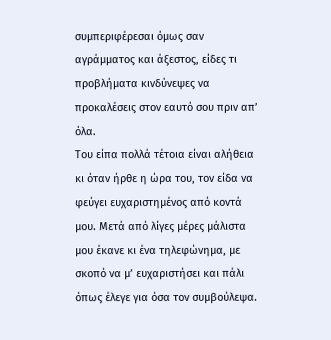συμπεριφέρεσαι όμως σαν αγράμματος και άξεστος, είδες τι προβλήματα κινδύνεψες να προκαλέσεις στον εαυτό σου πριν απ’ όλα.
Του είπα πολλά τέτοια είναι αλήθεια κι όταν ήρθε η ώρα του, τον είδα να φεύγει ευχαριστημένος από κοντά μου. Μετά από λίγες μέρες μάλιστα μου έκανε κι ένα τηλεφώνημα, με σκοπό να μ’ ευχαριστήσει και πάλι όπως έλεγε για όσα τον συμβούλεψα.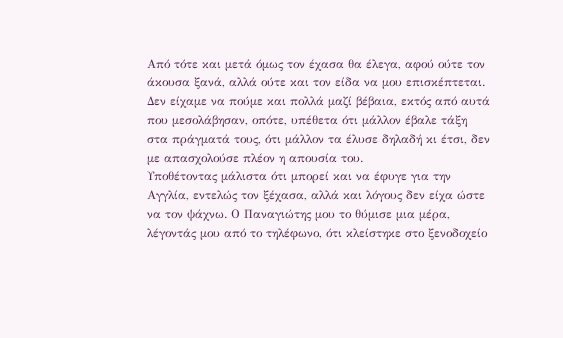Από τότε και μετά όμως τον έχασα θα έλεγα, αφού ούτε τον άκουσα ξανά, αλλά ούτε και τον είδα να μου επισκέπτεται. Δεν είχαμε να πούμε και πολλά μαζί βέβαια, εκτός από αυτά που μεσολάβησαν, οπότε, υπέθετα ότι μάλλον έβαλε τάξη στα πράγματά τους, ότι μάλλον τα έλυσε δηλαδή κι έτσι, δεν με απασχολούσε πλέον η απουσία του.
Υποθέτοντας μάλιστα ότι μπορεί και να έφυγε για την Αγγλία, εντελώς τον ξέχασα, αλλά και λόγους δεν είχα ώστε να τον ψάχνω. Ο Παναγιώτης μου το θύμισε μια μέρα, λέγοντάς μου από το τηλέφωνο, ότι κλείστηκε στο ξενοδοχείο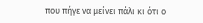που πήγε να μείνει πάλι κι ότι ο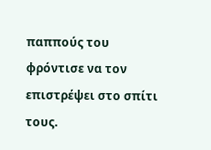παππούς του φρόντισε να τον επιστρέψει στο σπίτι τους.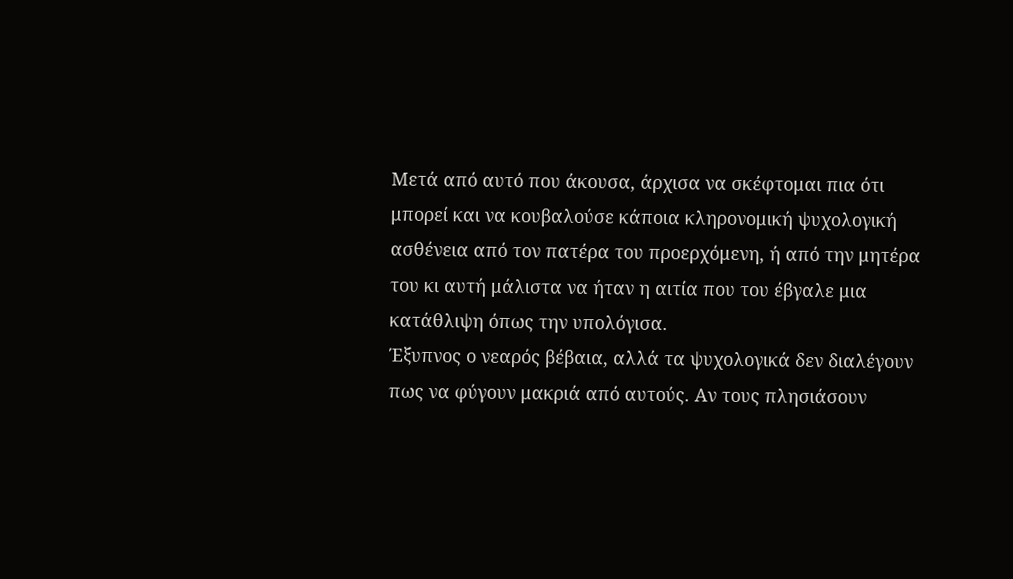Μετά από αυτό που άκουσα, άρχισα να σκέφτομαι πια ότι μπορεί και να κουβαλούσε κάποια κληρονομική ψυχολογική ασθένεια από τον πατέρα του προερχόμενη, ή από την μητέρα του κι αυτή μάλιστα να ήταν η αιτία που του έβγαλε μια κατάθλιψη όπως την υπολόγισα.
Έξυπνος ο νεαρός βέβαια, αλλά τα ψυχολογικά δεν διαλέγουν πως να φύγουν μακριά από αυτούς. Αν τους πλησιάσουν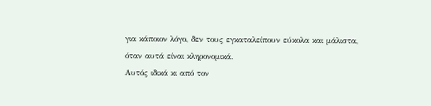για κάποιον λόγο, δεν τους εγκαταλείπουν εύκολα και μάλιστα, όταν αυτά είναι κληρονομικά.
Αυτός ιδικά κι από τον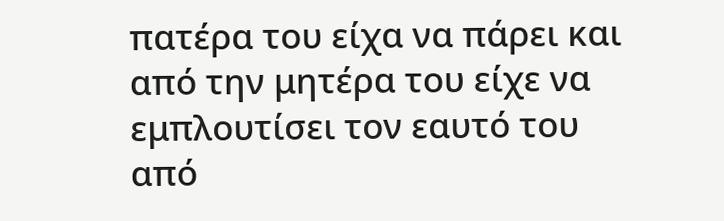πατέρα του είχα να πάρει και από την μητέρα του είχε να εμπλουτίσει τον εαυτό του από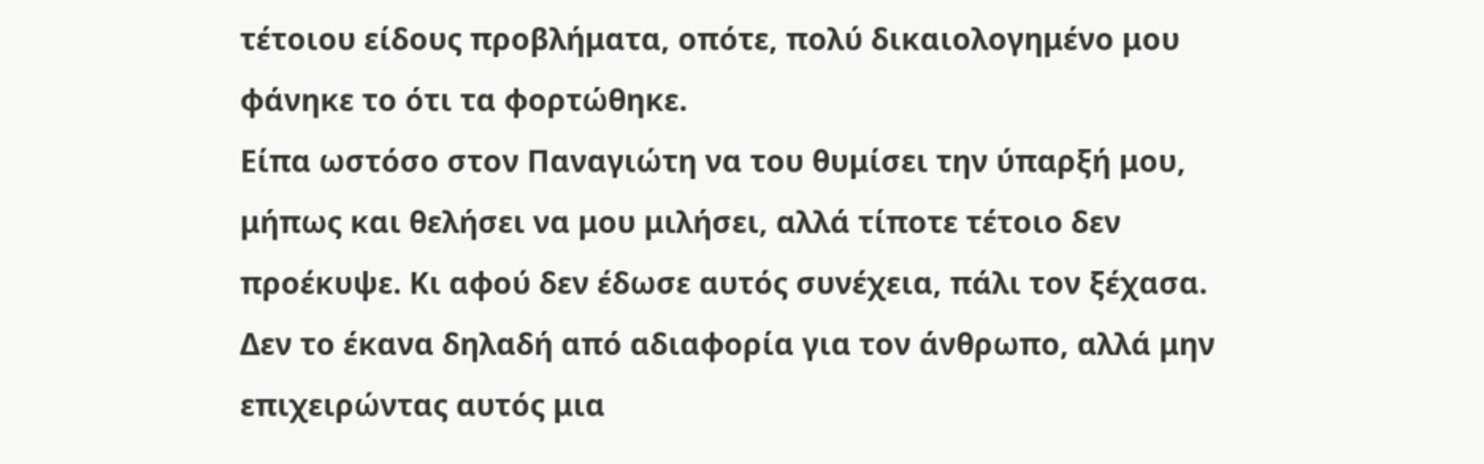τέτοιου είδους προβλήματα, οπότε, πολύ δικαιολογημένο μου φάνηκε το ότι τα φορτώθηκε.
Είπα ωστόσο στον Παναγιώτη να του θυμίσει την ύπαρξή μου, μήπως και θελήσει να μου μιλήσει, αλλά τίποτε τέτοιο δεν προέκυψε. Κι αφού δεν έδωσε αυτός συνέχεια, πάλι τον ξέχασα. Δεν το έκανα δηλαδή από αδιαφορία για τον άνθρωπο, αλλά μην επιχειρώντας αυτός μια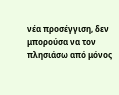νέα προσέγγιση, δεν μπορούσα να τον πλησιάσω από μόνος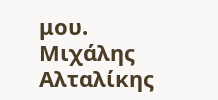μου.
Μιχάλης Αλταλίκης